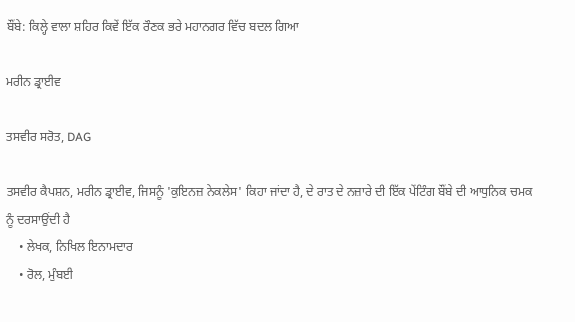ਬੌਂਬੇ: ਕਿਲ੍ਹੇ ਵਾਲਾ ਸ਼ਹਿਰ ਕਿਵੇਂ ਇੱਕ ਰੌਣਕ ਭਰੇ ਮਹਾਨਗਰ ਵਿੱਚ ਬਦਲ ਗਿਆ

ਮਰੀਨ ਡ੍ਰਾਈਵ

ਤਸਵੀਰ ਸਰੋਤ, DAG

ਤਸਵੀਰ ਕੈਪਸ਼ਨ, ਮਰੀਨ ਡ੍ਰਾਈਵ, ਜਿਸਨੂੰ 'ਕੁਇਨਜ਼ ਨੇਕਲੇਸ' ਕਿਹਾ ਜਾਂਦਾ ਹੈ, ਦੇ ਰਾਤ ਦੇ ਨਜ਼ਾਰੇ ਦੀ ਇੱਕ ਪੇਂਟਿੰਗ ਬੌਂਬੇ ਦੀ ਆਧੁਨਿਕ ਚਮਕ ਨੂੰ ਦਰਸਾਉਂਦੀ ਹੈ
    • ਲੇਖਕ, ਨਿਖਿਲ ਇਨਾਮਦਾਰ
    • ਰੋਲ, ਮੁੰਬਈ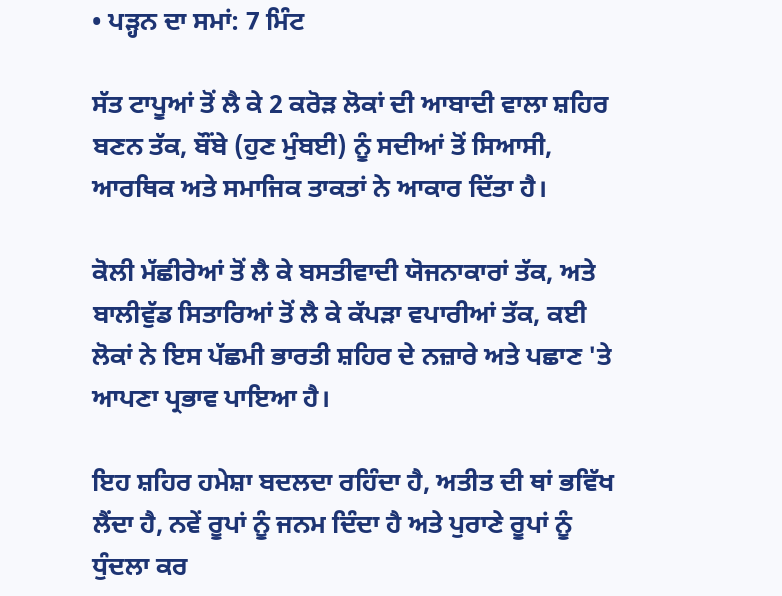• ਪੜ੍ਹਨ ਦਾ ਸਮਾਂ: 7 ਮਿੰਟ

ਸੱਤ ਟਾਪੂਆਂ ਤੋਂ ਲੈ ਕੇ 2 ਕਰੋੜ ਲੋਕਾਂ ਦੀ ਆਬਾਦੀ ਵਾਲਾ ਸ਼ਹਿਰ ਬਣਨ ਤੱਕ, ਬੌਂਬੇ (ਹੁਣ ਮੁੰਬਈ) ਨੂੰ ਸਦੀਆਂ ਤੋਂ ਸਿਆਸੀ, ਆਰਥਿਕ ਅਤੇ ਸਮਾਜਿਕ ਤਾਕਤਾਂ ਨੇ ਆਕਾਰ ਦਿੱਤਾ ਹੈ।

ਕੋਲੀ ਮੱਛੀਰੇਆਂ ਤੋਂ ਲੈ ਕੇ ਬਸਤੀਵਾਦੀ ਯੋਜਨਾਕਾਰਾਂ ਤੱਕ, ਅਤੇ ਬਾਲੀਵੁੱਡ ਸਿਤਾਰਿਆਂ ਤੋਂ ਲੈ ਕੇ ਕੱਪੜਾ ਵਪਾਰੀਆਂ ਤੱਕ, ਕਈ ਲੋਕਾਂ ਨੇ ਇਸ ਪੱਛਮੀ ਭਾਰਤੀ ਸ਼ਹਿਰ ਦੇ ਨਜ਼ਾਰੇ ਅਤੇ ਪਛਾਣ 'ਤੇ ਆਪਣਾ ਪ੍ਰਭਾਵ ਪਾਇਆ ਹੈ।

ਇਹ ਸ਼ਹਿਰ ਹਮੇਸ਼ਾ ਬਦਲਦਾ ਰਹਿੰਦਾ ਹੈ, ਅਤੀਤ ਦੀ ਥਾਂ ਭਵਿੱਖ ਲੈਂਦਾ ਹੈ, ਨਵੇਂ ਰੂਪਾਂ ਨੂੰ ਜਨਮ ਦਿੰਦਾ ਹੈ ਅਤੇ ਪੁਰਾਣੇ ਰੂਪਾਂ ਨੂੰ ਧੁੰਦਲਾ ਕਰ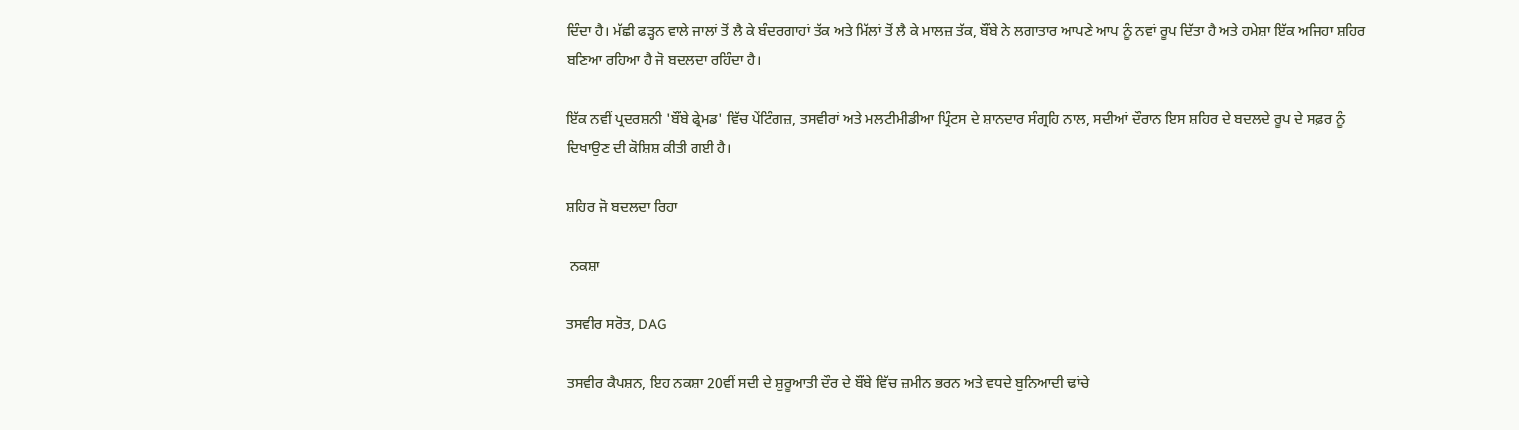ਦਿੰਦਾ ਹੈ। ਮੱਛੀ ਫੜ੍ਹਨ ਵਾਲੇ ਜਾਲਾਂ ਤੋਂ ਲੈ ਕੇ ਬੰਦਰਗਾਹਾਂ ਤੱਕ ਅਤੇ ਮਿੱਲਾਂ ਤੋਂ ਲੈ ਕੇ ਮਾਲਜ਼ ਤੱਕ, ਬੌਂਬੇ ਨੇ ਲਗਾਤਾਰ ਆਪਣੇ ਆਪ ਨੂੰ ਨਵਾਂ ਰੂਪ ਦਿੱਤਾ ਹੈ ਅਤੇ ਹਮੇਸ਼ਾ ਇੱਕ ਅਜਿਹਾ ਸ਼ਹਿਰ ਬਣਿਆ ਰਹਿਆ ਹੈ ਜੋ ਬਦਲਦਾ ਰਹਿੰਦਾ ਹੈ।

ਇੱਕ ਨਵੀਂ ਪ੍ਰਦਰਸ਼ਨੀ 'ਬੌਂਬੇ ਫ੍ਰੇਮਡ' ਵਿੱਚ ਪੇਂਟਿੰਗਜ਼, ਤਸਵੀਰਾਂ ਅਤੇ ਮਲਟੀਮੀਡੀਆ ਪ੍ਰਿੰਟਸ ਦੇ ਸ਼ਾਨਦਾਰ ਸੰਗ੍ਰਹਿ ਨਾਲ, ਸਦੀਆਂ ਦੌਰਾਨ ਇਸ ਸ਼ਹਿਰ ਦੇ ਬਦਲਦੇ ਰੂਪ ਦੇ ਸਫ਼ਰ ਨੂੰ ਦਿਖਾਉਣ ਦੀ ਕੋਸ਼ਿਸ਼ ਕੀਤੀ ਗਈ ਹੈ।

ਸ਼ਹਿਰ ਜੋ ਬਦਲਦਾ ਰਿਹਾ

 ਨਕਸ਼ਾ

ਤਸਵੀਰ ਸਰੋਤ, DAG

ਤਸਵੀਰ ਕੈਪਸ਼ਨ, ਇਹ ਨਕਸ਼ਾ 20ਵੀਂ ਸਦੀ ਦੇ ਸ਼ੁਰੂਆਤੀ ਦੌਰ ਦੇ ਬੌਂਬੇ ਵਿੱਚ ਜ਼ਮੀਨ ਭਰਨ ਅਤੇ ਵਧਦੇ ਬੁਨਿਆਦੀ ਢਾਂਚੇ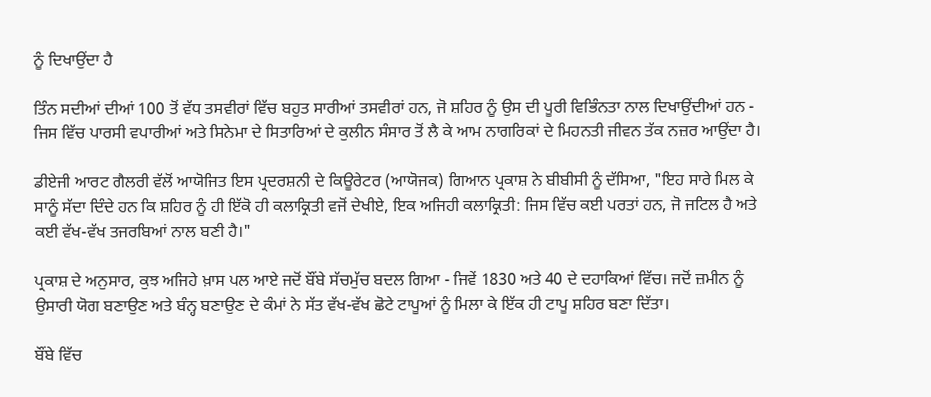ਨੂੰ ਦਿਖਾਉਂਦਾ ਹੈ

ਤਿੰਨ ਸਦੀਆਂ ਦੀਆਂ 100 ਤੋਂ ਵੱਧ ਤਸਵੀਰਾਂ ਵਿੱਚ ਬਹੁਤ ਸਾਰੀਆਂ ਤਸਵੀਰਾਂ ਹਨ, ਜੋ ਸ਼ਹਿਰ ਨੂੰ ਉਸ ਦੀ ਪੂਰੀ ਵਿਭਿੰਨਤਾ ਨਾਲ ਦਿਖਾਉਂਦੀਆਂ ਹਨ - ਜਿਸ ਵਿੱਚ ਪਾਰਸੀ ਵਪਾਰੀਆਂ ਅਤੇ ਸਿਨੇਮਾ ਦੇ ਸਿਤਾਰਿਆਂ ਦੇ ਕੁਲੀਨ ਸੰਸਾਰ ਤੋਂ ਲੈ ਕੇ ਆਮ ਨਾਗਰਿਕਾਂ ਦੇ ਮਿਹਨਤੀ ਜੀਵਨ ਤੱਕ ਨਜ਼ਰ ਆਉਂਦਾ ਹੈ।

ਡੀਏਜੀ ਆਰਟ ਗੈਲਰੀ ਵੱਲੋਂ ਆਯੋਜਿਤ ਇਸ ਪ੍ਰਦਰਸ਼ਨੀ ਦੇ ਕਿਊਰੇਟਰ (ਆਯੋਜਕ) ਗਿਆਨ ਪ੍ਰਕਾਸ਼ ਨੇ ਬੀਬੀਸੀ ਨੂੰ ਦੱਸਿਆ, "ਇਹ ਸਾਰੇ ਮਿਲ ਕੇ ਸਾਨੂੰ ਸੱਦਾ ਦਿੰਦੇ ਹਨ ਕਿ ਸ਼ਹਿਰ ਨੂੰ ਹੀ ਇੱਕੋ ਹੀ ਕਲਾਕ੍ਰਿਤੀ ਵਜੋਂ ਦੇਖੀਏ, ਇਕ ਅਜਿਹੀ ਕਲਾਕ੍ਰਿਤੀ: ਜਿਸ ਵਿੱਚ ਕਈ ਪਰਤਾਂ ਹਨ, ਜੋ ਜਟਿਲ ਹੈ ਅਤੇ ਕਈ ਵੱਖ-ਵੱਖ ਤਜਰਬਿਆਂ ਨਾਲ ਬਣੀ ਹੈ।"

ਪ੍ਰਕਾਸ਼ ਦੇ ਅਨੁਸਾਰ, ਕੁਝ ਅਜਿਹੇ ਖ਼ਾਸ ਪਲ ਆਏ ਜਦੋਂ ਬੌਂਬੇ ਸੱਚਮੁੱਚ ਬਦਲ ਗਿਆ - ਜਿਵੇਂ 1830 ਅਤੇ 40 ਦੇ ਦਹਾਕਿਆਂ ਵਿੱਚ। ਜਦੋਂ ਜ਼ਮੀਨ ਨੂੰ ਉਸਾਰੀ ਯੋਗ ਬਣਾਉਣ ਅਤੇ ਬੰਨ੍ਹ ਬਣਾਉਣ ਦੇ ਕੰਮਾਂ ਨੇ ਸੱਤ ਵੱਖ-ਵੱਖ ਛੋਟੇ ਟਾਪੂਆਂ ਨੂੰ ਮਿਲਾ ਕੇ ਇੱਕ ਹੀ ਟਾਪੂ ਸ਼ਹਿਰ ਬਣਾ ਦਿੱਤਾ।

ਬੌਂਬੇ ਵਿੱਚ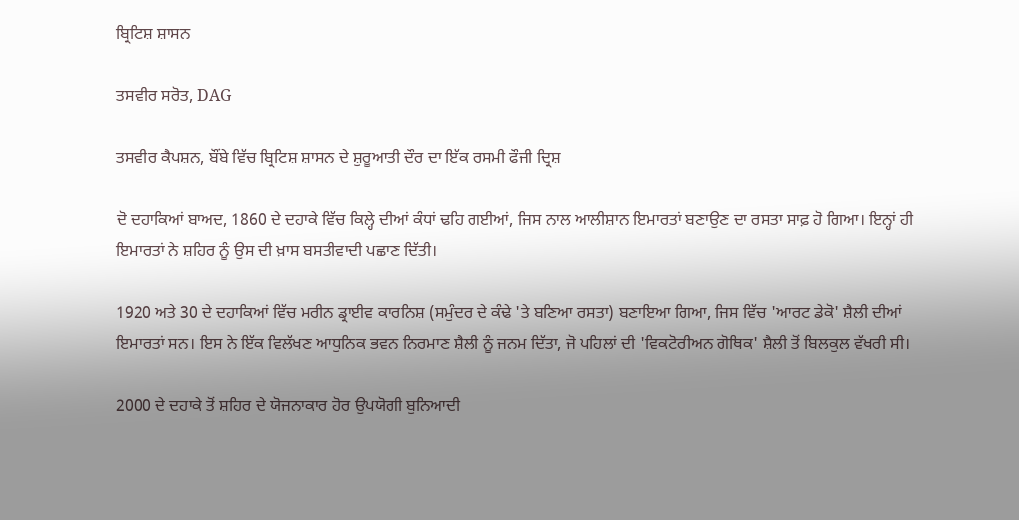ਬ੍ਰਿਟਿਸ਼ ਸ਼ਾਸਨ

ਤਸਵੀਰ ਸਰੋਤ, DAG

ਤਸਵੀਰ ਕੈਪਸ਼ਨ, ਬੌਂਬੇ ਵਿੱਚ ਬ੍ਰਿਟਿਸ਼ ਸ਼ਾਸਨ ਦੇ ਸ਼ੁਰੂਆਤੀ ਦੌਰ ਦਾ ਇੱਕ ਰਸਮੀ ਫੌਜੀ ਦ੍ਰਿਸ਼

ਦੋ ਦਹਾਕਿਆਂ ਬਾਅਦ, 1860 ਦੇ ਦਹਾਕੇ ਵਿੱਚ ਕਿਲ੍ਹੇ ਦੀਆਂ ਕੰਧਾਂ ਢਹਿ ਗਈਆਂ, ਜਿਸ ਨਾਲ ਆਲੀਸ਼ਾਨ ਇਮਾਰਤਾਂ ਬਣਾਉਣ ਦਾ ਰਸਤਾ ਸਾਫ਼ ਹੋ ਗਿਆ। ਇਨ੍ਹਾਂ ਹੀ ਇਮਾਰਤਾਂ ਨੇ ਸ਼ਹਿਰ ਨੂੰ ਉਸ ਦੀ ਖ਼ਾਸ ਬਸਤੀਵਾਦੀ ਪਛਾਣ ਦਿੱਤੀ।

1920 ਅਤੇ 30 ਦੇ ਦਹਾਕਿਆਂ ਵਿੱਚ ਮਰੀਨ ਡ੍ਰਾਈਵ ਕਾਰਨਿਸ਼ (ਸਮੁੰਦਰ ਦੇ ਕੰਢੇ 'ਤੇ ਬਣਿਆ ਰਸਤਾ) ਬਣਾਇਆ ਗਿਆ, ਜਿਸ ਵਿੱਚ 'ਆਰਟ ਡੇਕੋ' ਸ਼ੈਲੀ ਦੀਆਂ ਇਮਾਰਤਾਂ ਸਨ। ਇਸ ਨੇ ਇੱਕ ਵਿਲੱਖਣ ਆਧੁਨਿਕ ਭਵਨ ਨਿਰਮਾਣ ਸ਼ੈਲੀ ਨੂੰ ਜਨਮ ਦਿੱਤਾ, ਜੋ ਪਹਿਲਾਂ ਦੀ 'ਵਿਕਟੋਰੀਅਨ ਗੋਥਿਕ' ਸ਼ੈਲੀ ਤੋਂ ਬਿਲਕੁਲ ਵੱਖਰੀ ਸੀ।

2000 ਦੇ ਦਹਾਕੇ ਤੋਂ ਸ਼ਹਿਰ ਦੇ ਯੋਜਨਾਕਾਰ ਹੋਰ ਉਪਯੋਗੀ ਬੁਨਿਆਦੀ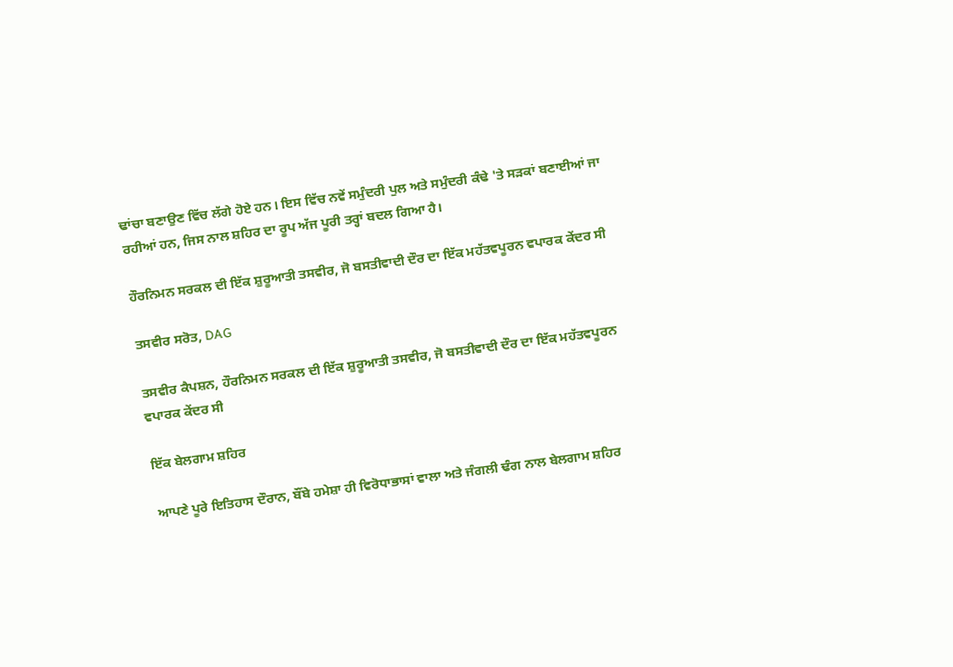ਢਾਂਚਾ ਬਣਾਉਣ ਵਿੱਚ ਲੱਗੇ ਹੋਏ ਹਨ। ਇਸ ਵਿੱਚ ਨਵੇਂ ਸਮੁੰਦਰੀ ਪੁਲ ਅਤੇ ਸਮੁੰਦਰੀ ਕੰਢੇ 'ਤੇ ਸੜਕਾਂ ਬਣਾਈਆਂ ਜਾ ਰਹੀਆਂ ਹਨ, ਜਿਸ ਨਾਲ ਸ਼ਹਿਰ ਦਾ ਰੂਪ ਅੱਜ ਪੂਰੀ ਤਰ੍ਹਾਂ ਬਦਲ ਗਿਆ ਹੈ।

ਹੌਰਨਿਮਨ ਸਰਕਲ ਦੀ ਇੱਕ ਸ਼ੁਰੂਆਤੀ ਤਸਵੀਰ, ਜੋ ਬਸਤੀਵਾਦੀ ਦੌਰ ਦਾ ਇੱਕ ਮਹੱਤਵਪੂਰਨ ਵਪਾਰਕ ਕੇਂਦਰ ਸੀ

ਤਸਵੀਰ ਸਰੋਤ, DAG

ਤਸਵੀਰ ਕੈਪਸ਼ਨ, ਹੌਰਨਿਮਨ ਸਰਕਲ ਦੀ ਇੱਕ ਸ਼ੁਰੂਆਤੀ ਤਸਵੀਰ, ਜੋ ਬਸਤੀਵਾਦੀ ਦੌਰ ਦਾ ਇੱਕ ਮਹੱਤਵਪੂਰਨ ਵਪਾਰਕ ਕੇਂਦਰ ਸੀ

ਇੱਕ ਬੇਲਗਾਮ ਸ਼ਹਿਰ

ਆਪਣੇ ਪੂਰੇ ਇਤਿਹਾਸ ਦੌਰਾਨ, ਬੌਂਬੇ ਹਮੇਸ਼ਾ ਹੀ ਵਿਰੋਧਾਭਾਸਾਂ ਵਾਲਾ ਅਤੇ ਜੰਗਲੀ ਢੰਗ ਨਾਲ ਬੇਲਗਾਮ ਸ਼ਹਿਰ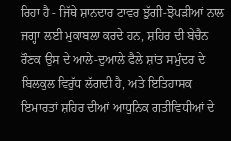ਰਿਹਾ ਹੈ - ਜਿੱਥੇ ਸ਼ਾਨਦਾਰ ਟਾਵਰ ਝੁੱਗੀ-ਝੋਪੜੀਆਂ ਨਾਲ ਜਗ੍ਹਾ ਲਈ ਮੁਕਾਬਲਾ ਕਰਦੇ ਹਨ, ਸ਼ਹਿਰ ਦੀ ਬੇਚੈਨ ਰੌਣਕ ਉਸ ਦੇ ਆਲੇ-ਦੁਆਲੇ ਫੈਲੇ ਸ਼ਾਂਤ ਸਮੁੰਦਰ ਦੇ ਬਿਲਕੁਲ ਵਿਰੁੱਧ ਲੱਗਦੀ ਹੈ, ਅਤੇ ਇਤਿਹਾਸਕ ਇਮਾਰਤਾਂ ਸ਼ਹਿਰ ਦੀਆਂ ਆਧੁਨਿਕ ਗਤੀਵਿਧੀਆਂ ਦੇ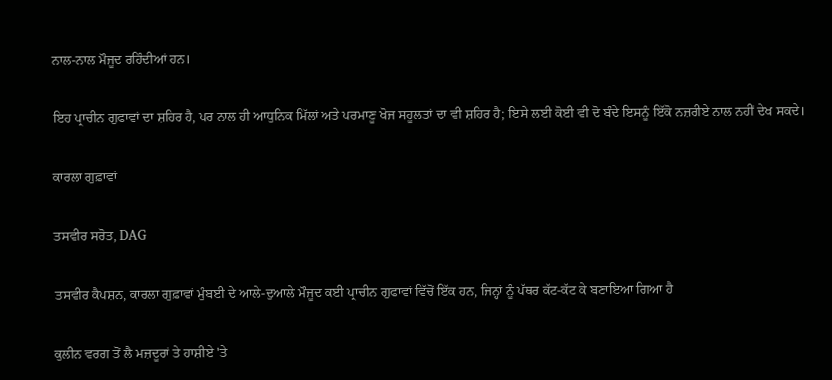ਨਾਲ-ਨਾਲ ਮੌਜੂਦ ਰਹਿੰਦੀਆਂ ਹਨ।

ਇਹ ਪ੍ਰਾਚੀਨ ਗੁਫਾਵਾਂ ਦਾ ਸ਼ਹਿਰ ਹੈ, ਪਰ ਨਾਲ ਹੀ ਆਧੁਨਿਕ ਮਿੱਲਾਂ ਅਤੇ ਪਰਮਾਣੂ ਖੋਜ ਸਹੂਲਤਾਂ ਦਾ ਵੀ ਸ਼ਹਿਰ ਹੈ; ਇਸੇ ਲਈ ਕੋਈ ਵੀ ਦੋ ਬੰਦੇ ਇਸਨੂੰ ਇੱਕੋ ਨਜ਼ਰੀਏ ਨਾਲ ਨਹੀਂ ਦੇਖ ਸਕਦੇ।

ਕਾਰਲਾ ਗੁਫ਼ਾਵਾਂ

ਤਸਵੀਰ ਸਰੋਤ, DAG

ਤਸਵੀਰ ਕੈਪਸ਼ਨ, ਕਾਰਲਾ ਗੁਫ਼ਾਵਾਂ ਮੁੰਬਈ ਦੇ ਆਲੇ-ਦੁਆਲੇ ਮੌਜੂਦ ਕਈ ਪ੍ਰਾਚੀਨ ਗੁਫਾਵਾਂ ਵਿੱਚੋਂ ਇੱਕ ਹਨ, ਜਿਨ੍ਹਾਂ ਨੂੰ ਪੱਥਰ ਕੱਟ-ਕੱਟ ਕੇ ਬਣਾਇਆ ਗਿਆ ਹੈ

ਕੁਲੀਨ ਵਰਗ ਤੋਂ ਲੈ ਮਜ਼ਦੂਰਾਂ ਤੇ ਹਾਸ਼ੀਏ 'ਤੇ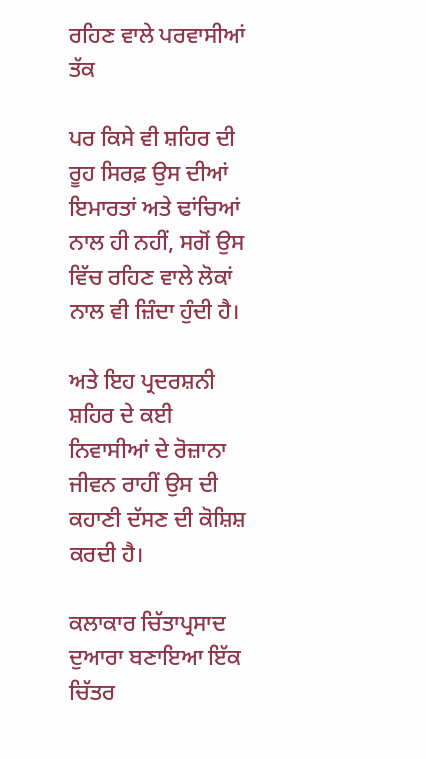ਰਹਿਣ ਵਾਲੇ ਪਰਵਾਸੀਆਂ ਤੱਕ

ਪਰ ਕਿਸੇ ਵੀ ਸ਼ਹਿਰ ਦੀ ਰੂਹ ਸਿਰਫ਼ ਉਸ ਦੀਆਂ ਇਮਾਰਤਾਂ ਅਤੇ ਢਾਂਚਿਆਂ ਨਾਲ ਹੀ ਨਹੀਂ, ਸਗੋਂ ਉਸ ਵਿੱਚ ਰਹਿਣ ਵਾਲੇ ਲੋਕਾਂ ਨਾਲ ਵੀ ਜ਼ਿੰਦਾ ਹੁੰਦੀ ਹੈ।

ਅਤੇ ਇਹ ਪ੍ਰਦਰਸ਼ਨੀ ਸ਼ਹਿਰ ਦੇ ਕਈ ਨਿਵਾਸੀਆਂ ਦੇ ਰੋਜ਼ਾਨਾ ਜੀਵਨ ਰਾਹੀਂ ਉਸ ਦੀ ਕਹਾਣੀ ਦੱਸਣ ਦੀ ਕੋਸ਼ਿਸ਼ ਕਰਦੀ ਹੈ।

ਕਲਾਕਾਰ ਚਿੱਤਾਪ੍ਰਸਾਦ ਦੁਆਰਾ ਬਣਾਇਆ ਇੱਕ ਚਿੱਤਰ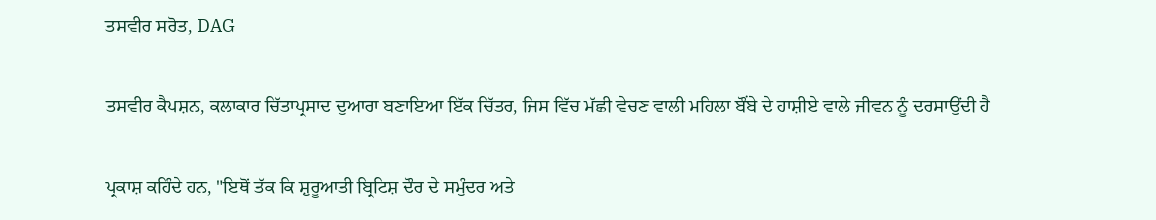ਤਸਵੀਰ ਸਰੋਤ, DAG

ਤਸਵੀਰ ਕੈਪਸ਼ਨ, ਕਲਾਕਾਰ ਚਿੱਤਾਪ੍ਰਸਾਦ ਦੁਆਰਾ ਬਣਾਇਆ ਇੱਕ ਚਿੱਤਰ, ਜਿਸ ਵਿੱਚ ਮੱਛੀ ਵੇਚਣ ਵਾਲੀ ਮਹਿਲਾ ਬੌਂਬੇ ਦੇ ਹਾਸ਼ੀਏ ਵਾਲੇ ਜੀਵਨ ਨੂੰ ਦਰਸਾਉਂਦੀ ਹੈ

ਪ੍ਰਕਾਸ਼ ਕਹਿੰਦੇ ਹਨ, "ਇਥੋਂ ਤੱਕ ਕਿ ਸ਼ੁਰੂਆਤੀ ਬ੍ਰਿਟਿਸ਼ ਦੌਰ ਦੇ ਸਮੁੰਦਰ ਅਤੇ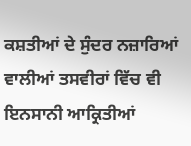ਕਸ਼ਤੀਆਂ ਦੇ ਸੁੰਦਰ ਨਜ਼ਾਰਿਆਂ ਵਾਲੀਆਂ ਤਸਵੀਰਾਂ ਵਿੱਚ ਵੀ ਇਨਸਾਨੀ ਆਕ੍ਰਿਤੀਆਂ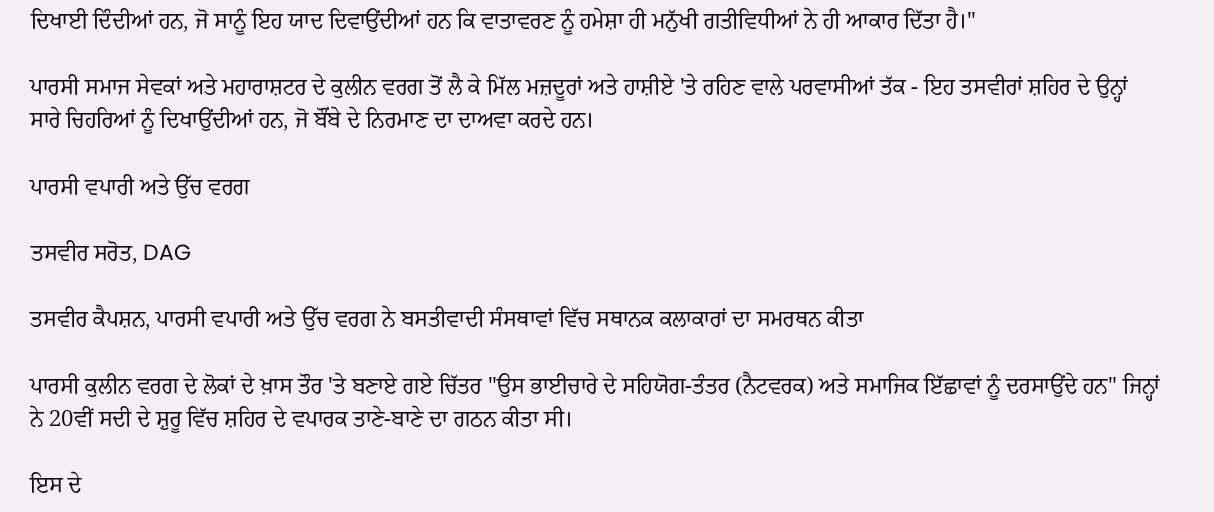ਦਿਖਾਈ ਦਿੰਦੀਆਂ ਹਨ, ਜੋ ਸਾਨੂੰ ਇਹ ਯਾਦ ਦਿਵਾਉਂਦੀਆਂ ਹਨ ਕਿ ਵਾਤਾਵਰਣ ਨੂੰ ਹਮੇਸ਼ਾ ਹੀ ਮਨੁੱਖੀ ਗਤੀਵਿਧੀਆਂ ਨੇ ਹੀ ਆਕਾਰ ਦਿੱਤਾ ਹੈ।"

ਪਾਰਸੀ ਸਮਾਜ ਸੇਵਕਾਂ ਅਤੇ ਮਹਾਰਾਸ਼ਟਰ ਦੇ ਕੁਲੀਨ ਵਰਗ ਤੋਂ ਲੈ ਕੇ ਮਿੱਲ ਮਜ਼ਦੂਰਾਂ ਅਤੇ ਹਾਸ਼ੀਏ 'ਤੇ ਰਹਿਣ ਵਾਲੇ ਪਰਵਾਸੀਆਂ ਤੱਕ - ਇਹ ਤਸਵੀਰਾਂ ਸ਼ਹਿਰ ਦੇ ਉਨ੍ਹਾਂ ਸਾਰੇ ਚਿਹਰਿਆਂ ਨੂੰ ਦਿਖਾਉਂਦੀਆਂ ਹਨ, ਜੋ ਬੌਂਬੇ ਦੇ ਨਿਰਮਾਣ ਦਾ ਦਾਅਵਾ ਕਰਦੇ ਹਨ।

ਪਾਰਸੀ ਵਪਾਰੀ ਅਤੇ ਉੱਚ ਵਰਗ

ਤਸਵੀਰ ਸਰੋਤ, DAG

ਤਸਵੀਰ ਕੈਪਸ਼ਨ, ਪਾਰਸੀ ਵਪਾਰੀ ਅਤੇ ਉੱਚ ਵਰਗ ਨੇ ਬਸਤੀਵਾਦੀ ਸੰਸਥਾਵਾਂ ਵਿੱਚ ਸਥਾਨਕ ਕਲਾਕਾਰਾਂ ਦਾ ਸਮਰਥਨ ਕੀਤਾ

ਪਾਰਸੀ ਕੁਲੀਨ ਵਰਗ ਦੇ ਲੋਕਾਂ ਦੇ ਖ਼ਾਸ ਤੌਰ 'ਤੇ ਬਣਾਏ ਗਏ ਚਿੱਤਰ "ਉਸ ਭਾਈਚਾਰੇ ਦੇ ਸਹਿਯੋਗ-ਤੰਤਰ (ਨੈਟਵਰਕ) ਅਤੇ ਸਮਾਜਿਕ ਇੱਛਾਵਾਂ ਨੂੰ ਦਰਸਾਉਂਦੇ ਹਨ" ਜਿਨ੍ਹਾਂ ਨੇ 20ਵੀਂ ਸਦੀ ਦੇ ਸ਼ੁਰੂ ਵਿੱਚ ਸ਼ਹਿਰ ਦੇ ਵਪਾਰਕ ਤਾਣੇ-ਬਾਣੇ ਦਾ ਗਠਨ ਕੀਤਾ ਸੀ।

ਇਸ ਦੇ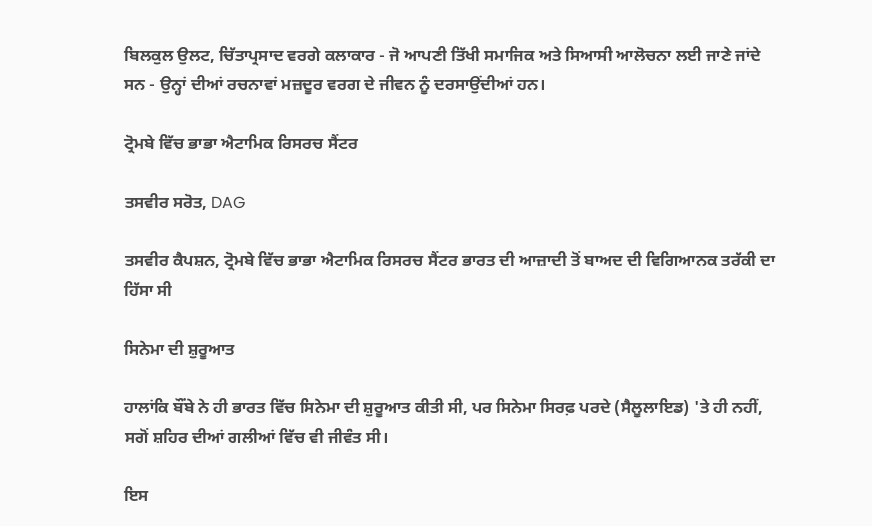ਬਿਲਕੁਲ ਉਲਟ, ਚਿੱਤਾਪ੍ਰਸਾਦ ਵਰਗੇ ਕਲਾਕਾਰ - ਜੋ ਆਪਣੀ ਤਿੱਖੀ ਸਮਾਜਿਕ ਅਤੇ ਸਿਆਸੀ ਆਲੋਚਨਾ ਲਈ ਜਾਣੇ ਜਾਂਦੇ ਸਨ - ਉਨ੍ਹਾਂ ਦੀਆਂ ਰਚਨਾਵਾਂ ਮਜ਼ਦੂਰ ਵਰਗ ਦੇ ਜੀਵਨ ਨੂੰ ਦਰਸਾਉਂਦੀਆਂ ਹਨ।

ਟ੍ਰੋਮਬੇ ਵਿੱਚ ਭਾਭਾ ਐਟਾਮਿਕ ਰਿਸਰਚ ਸੈਂਟਰ

ਤਸਵੀਰ ਸਰੋਤ, DAG

ਤਸਵੀਰ ਕੈਪਸ਼ਨ, ਟ੍ਰੋਮਬੇ ਵਿੱਚ ਭਾਭਾ ਐਟਾਮਿਕ ਰਿਸਰਚ ਸੈਂਟਰ ਭਾਰਤ ਦੀ ਆਜ਼ਾਦੀ ਤੋਂ ਬਾਅਦ ਦੀ ਵਿਗਿਆਨਕ ਤਰੱਕੀ ਦਾ ਹਿੱਸਾ ਸੀ

ਸਿਨੇਮਾ ਦੀ ਸ਼ੁਰੂਆਤ

ਹਾਲਾਂਕਿ ਬੌਂਬੇ ਨੇ ਹੀ ਭਾਰਤ ਵਿੱਚ ਸਿਨੇਮਾ ਦੀ ਸ਼ੁਰੂਆਤ ਕੀਤੀ ਸੀ, ਪਰ ਸਿਨੇਮਾ ਸਿਰਫ਼ ਪਰਦੇ (ਸੈਲੂਲਾਇਡ) 'ਤੇ ਹੀ ਨਹੀਂ, ਸਗੋਂ ਸ਼ਹਿਰ ਦੀਆਂ ਗਲੀਆਂ ਵਿੱਚ ਵੀ ਜੀਵੰਤ ਸੀ।

ਇਸ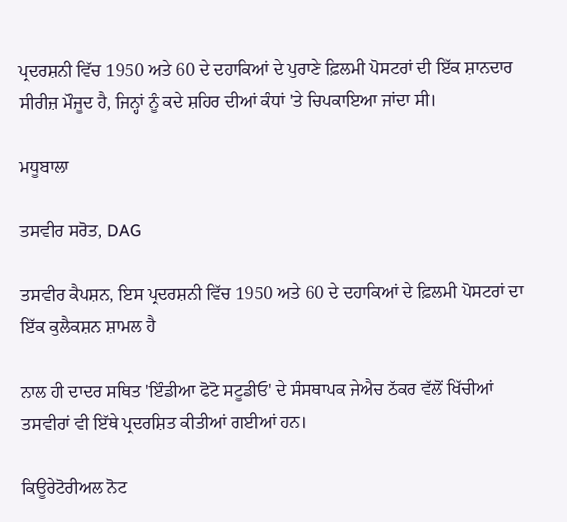ਪ੍ਰਦਰਸ਼ਨੀ ਵਿੱਚ 1950 ਅਤੇ 60 ਦੇ ਦਹਾਕਿਆਂ ਦੇ ਪੁਰਾਣੇ ਫ਼ਿਲਮੀ ਪੋਸਟਰਾਂ ਦੀ ਇੱਕ ਸ਼ਾਨਦਾਰ ਸੀਰੀਜ਼ ਮੌਜੂਦ ਹੈ, ਜਿਨ੍ਹਾਂ ਨੂੰ ਕਦੇ ਸ਼ਹਿਰ ਦੀਆਂ ਕੰਧਾਂ 'ਤੇ ਚਿਪਕਾਇਆ ਜਾਂਦਾ ਸੀ।

ਮਧੂਬਾਲਾ

ਤਸਵੀਰ ਸਰੋਤ, DAG

ਤਸਵੀਰ ਕੈਪਸ਼ਨ, ਇਸ ਪ੍ਰਦਰਸ਼ਨੀ ਵਿੱਚ 1950 ਅਤੇ 60 ਦੇ ਦਹਾਕਿਆਂ ਦੇ ਫ਼ਿਲਮੀ ਪੋਸਟਰਾਂ ਦਾ ਇੱਕ ਕੁਲੈਕਸ਼ਨ ਸ਼ਾਮਲ ਹੈ

ਨਾਲ ਹੀ ਦਾਦਰ ਸਥਿਤ 'ਇੰਡੀਆ ਫੋਟੋ ਸਟੂਡੀਓ' ਦੇ ਸੰਸਥਾਪਕ ਜੇਐਚ ਠੱਕਰ ਵੱਲੋਂ ਖਿੱਚੀਆਂ ਤਸਵੀਰਾਂ ਵੀ ਇੱਥੇ ਪ੍ਰਦਰਸ਼ਿਤ ਕੀਤੀਆਂ ਗਈਆਂ ਹਨ।

ਕਿਊਰੇਟੋਰੀਅਲ ਨੋਟ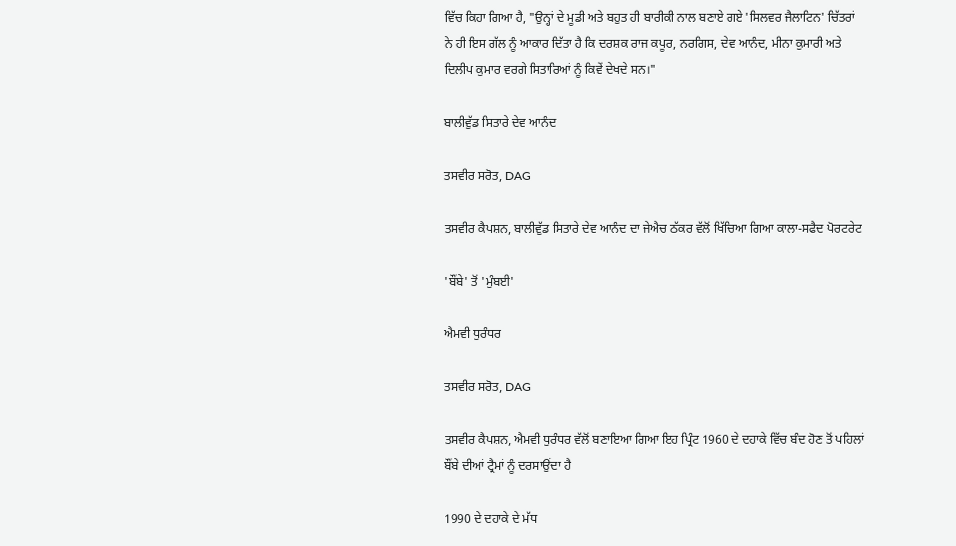ਵਿੱਚ ਕਿਹਾ ਗਿਆ ਹੈ, "ਉਨ੍ਹਾਂ ਦੇ ਮੂਡੀ ਅਤੇ ਬਹੁਤ ਹੀ ਬਾਰੀਕੀ ਨਾਲ ਬਣਾਏ ਗਏ 'ਸਿਲਵਰ ਜੈਲਾਟਿਨ' ਚਿੱਤਰਾਂ ਨੇ ਹੀ ਇਸ ਗੱਲ ਨੂੰ ਆਕਾਰ ਦਿੱਤਾ ਹੈ ਕਿ ਦਰਸ਼ਕ ਰਾਜ ਕਪੂਰ, ਨਰਗਿਸ, ਦੇਵ ਆਨੰਦ, ਮੀਨਾ ਕੁਮਾਰੀ ਅਤੇ ਦਿਲੀਪ ਕੁਮਾਰ ਵਰਗੇ ਸਿਤਾਰਿਆਂ ਨੂੰ ਕਿਵੇਂ ਦੇਖਦੇ ਸਨ।"

ਬਾਲੀਵੁੱਡ ਸਿਤਾਰੇ ਦੇਵ ਆਨੰਦ

ਤਸਵੀਰ ਸਰੋਤ, DAG

ਤਸਵੀਰ ਕੈਪਸ਼ਨ, ਬਾਲੀਵੁੱਡ ਸਿਤਾਰੇ ਦੇਵ ਆਨੰਦ ਦਾ ਜੇਐਚ ਠੱਕਰ ਵੱਲੋਂ ਖਿੱਚਿਆ ਗਿਆ ਕਾਲਾ-ਸਫੈਦ ਪੋਰਟਰੇਟ

'ਬੌਂਬੇ' ਤੋਂ 'ਮੁੰਬਈ'

ਐਮਵੀ ਧੁਰੰਧਰ

ਤਸਵੀਰ ਸਰੋਤ, DAG

ਤਸਵੀਰ ਕੈਪਸ਼ਨ, ਐਮਵੀ ਧੁਰੰਧਰ ਵੱਲੋਂ ਬਣਾਇਆ ਗਿਆ ਇਹ ਪ੍ਰਿੰਟ 1960 ਦੇ ਦਹਾਕੇ ਵਿੱਚ ਬੰਦ ਹੋਣ ਤੋਂ ਪਹਿਲਾਂ ਬੌਂਬੇ ਦੀਆਂ ਟ੍ਰੈਮਾਂ ਨੂੰ ਦਰਸਾਉਂਦਾ ਹੈ

1990 ਦੇ ਦਹਾਕੇ ਦੇ ਮੱਧ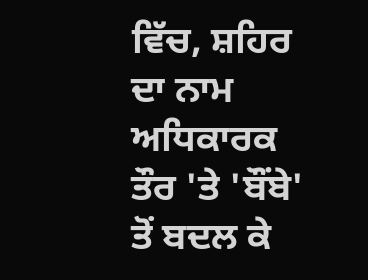ਵਿੱਚ, ਸ਼ਹਿਰ ਦਾ ਨਾਮ ਅਧਿਕਾਰਕ ਤੌਰ 'ਤੇ 'ਬੌਂਬੇ' ਤੋਂ ਬਦਲ ਕੇ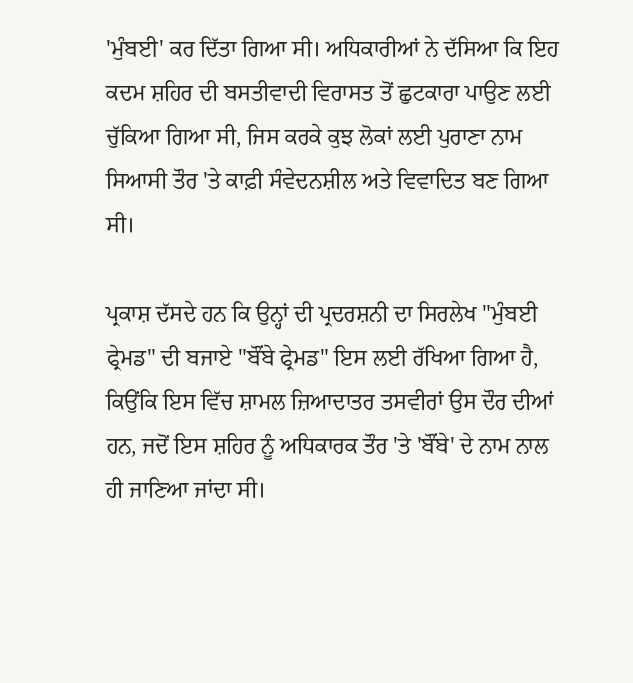'ਮੁੰਬਈ' ਕਰ ਦਿੱਤਾ ਗਿਆ ਸੀ। ਅਧਿਕਾਰੀਆਂ ਨੇ ਦੱਸਿਆ ਕਿ ਇਹ ਕਦਮ ਸ਼ਹਿਰ ਦੀ ਬਸਤੀਵਾਦੀ ਵਿਰਾਸਤ ਤੋਂ ਛੁਟਕਾਰਾ ਪਾਉਣ ਲਈ ਚੁੱਕਿਆ ਗਿਆ ਸੀ, ਜਿਸ ਕਰਕੇ ਕੁਝ ਲੋਕਾਂ ਲਈ ਪੁਰਾਣਾ ਨਾਮ ਸਿਆਸੀ ਤੌਰ 'ਤੇ ਕਾਫ਼ੀ ਸੰਵੇਦਨਸ਼ੀਲ ਅਤੇ ਵਿਵਾਦਿਤ ਬਣ ਗਿਆ ਸੀ।

ਪ੍ਰਕਾਸ਼ ਦੱਸਦੇ ਹਨ ਕਿ ਉਨ੍ਹਾਂ ਦੀ ਪ੍ਰਦਰਸ਼ਨੀ ਦਾ ਸਿਰਲੇਖ "ਮੁੰਬਈ ਫ੍ਰੇਮਡ" ਦੀ ਬਜਾਏ "ਬੌਂਬੇ ਫ੍ਰੇਮਡ" ਇਸ ਲਈ ਰੱਖਿਆ ਗਿਆ ਹੈ, ਕਿਉਂਕਿ ਇਸ ਵਿੱਚ ਸ਼ਾਮਲ ਜ਼ਿਆਦਾਤਰ ਤਸਵੀਰਾਂ ਉਸ ਦੌਰ ਦੀਆਂ ਹਨ, ਜਦੋਂ ਇਸ ਸ਼ਹਿਰ ਨੂੰ ਅਧਿਕਾਰਕ ਤੌਰ 'ਤੇ 'ਬੌਂਬੇ' ਦੇ ਨਾਮ ਨਾਲ ਹੀ ਜਾਣਿਆ ਜਾਂਦਾ ਸੀ।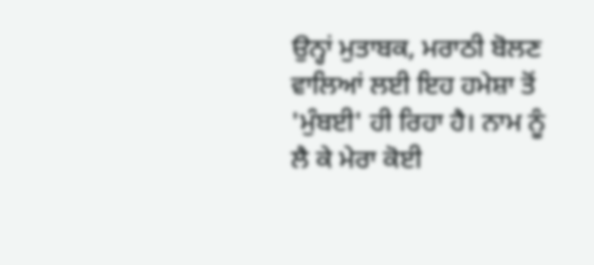ਉਨ੍ਹਾਂ ਮੁਤਾਬਕ, ਮਰਾਠੀ ਬੋਲਣ ਵਾਲਿਆਂ ਲਈ ਇਹ ਹਮੇਸ਼ਾ ਤੋਂ 'ਮੁੰਬਈ' ਹੀ ਰਿਹਾ ਹੈ। ਨਾਮ ਨੂੰ ਲੈ ਕੇ ਮੇਰਾ ਕੋਈ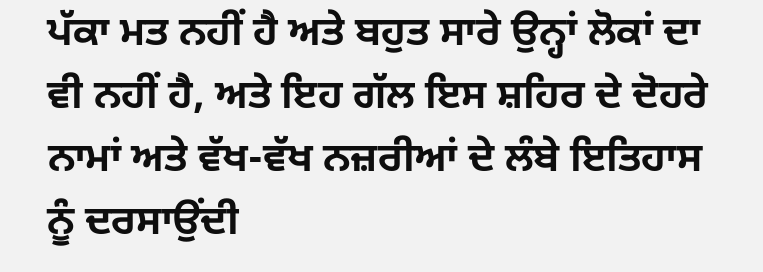ਪੱਕਾ ਮਤ ਨਹੀਂ ਹੈ ਅਤੇ ਬਹੁਤ ਸਾਰੇ ਉਨ੍ਹਾਂ ਲੋਕਾਂ ਦਾ ਵੀ ਨਹੀਂ ਹੈ, ਅਤੇ ਇਹ ਗੱਲ ਇਸ ਸ਼ਹਿਰ ਦੇ ਦੋਹਰੇ ਨਾਮਾਂ ਅਤੇ ਵੱਖ-ਵੱਖ ਨਜ਼ਰੀਆਂ ਦੇ ਲੰਬੇ ਇਤਿਹਾਸ ਨੂੰ ਦਰਸਾਉਂਦੀ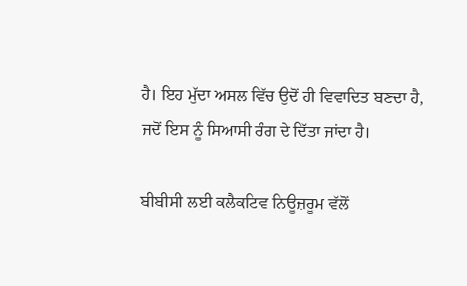ਹੈ। ਇਹ ਮੁੱਦਾ ਅਸਲ ਵਿੱਚ ਉਦੋਂ ਹੀ ਵਿਵਾਦਿਤ ਬਣਦਾ ਹੈ, ਜਦੋਂ ਇਸ ਨੂੰ ਸਿਆਸੀ ਰੰਗ ਦੇ ਦਿੱਤਾ ਜਾਂਦਾ ਹੈ।

ਬੀਬੀਸੀ ਲਈ ਕਲੈਕਟਿਵ ਨਿਊਜ਼ਰੂਮ ਵੱਲੋਂ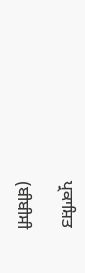ਪ੍ਰਕਾਸ਼ਿਤ

(ਬੀਬੀਸੀ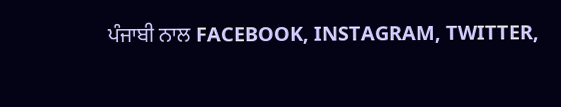ਪੰਜਾਬੀ ਨਾਲ FACEBOOK, INSTAGRAM, TWITTER,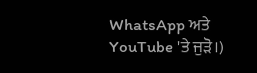WhatsApp ਅਤੇ YouTube 'ਤੇ ਜੁੜੋ।)